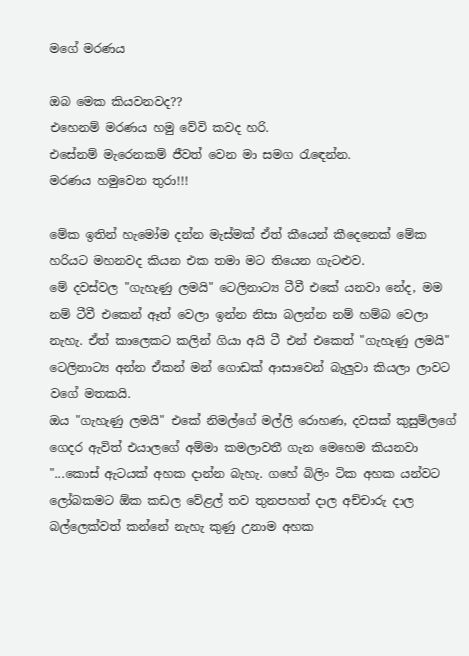මගේ මරණය

ඔබ මෙක කියවනවද??
එහෙනම් මරණය හමු වේවි කවද හරි.
එසේනම් මැරෙනකම් ජීවත් වෙන මා සමග රැඳෙන්න.
මරණය හමුවෙන තුරා!!!

මේක ඉතින් හැමෝම දන්න මැස්මක් ඒත් කීයෙන් කීදෙනෙක් මේක හරියට මහනවද කියන එක තමා මට තියෙන ගැටළුව.
මේ දවස්වල "ගැහැණු ලමයි" ටෙලිනාට්‍ය ටීවී එකේ යනවා නේද, මම නම් ටීවී එකෙන් ඈත් වෙලා ඉන්න නිසා බලන්න නම් හම්බ වෙලා නැහැ. ඒත් කාලෙකට කලින් ගියා අයි ටී එන් එකෙත් "ගැහැණු ලමයි" ටෙලිනාට්‍ය අන්න ඒකන් මන් ගොඩක් ආසාවෙන් බැලුවා කියලා ලාවට වගේ මතකයි.
ඔය "ගැහැණු ලමයි" එකේ නිමල්ගේ මල්ලි රොහණ, දවසක් කුසුම්ලගේ ගෙදර ඇවිත් එයාලගේ අම්මා කමලාවතී ගැන මෙහෙම කියනවා
"...කොස් ඇටයක් අහක දාන්න බැහැ. ගහේ බිලිං ටික අහක යන්වට ලෝබකමට ඕක කඩල වේළල් තව තුනපහත් දාල අච්චාරු දාල බල්ලෙක්වත් කන්නේ නැහැ කුණු උනාම අහක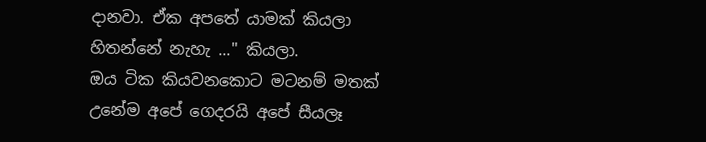දානවා. ඒක අපතේ යාමක් කියලා හිතන්නේ නැහැ ..." කියලා.
ඔය ටික කියවනකොට මටනම් මතක් උනේම අපේ ගෙදරයි අපේ සීයලෑ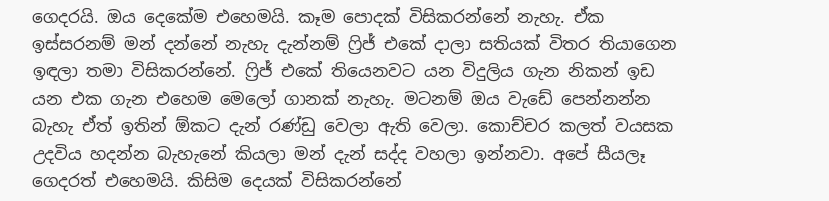ගෙදරයි. ඔය දෙකේම එහෙමයි. කෑම පොදක් විසිකරන්නේ නැහැ. ඒක ඉස්සරනම් මන් දන්නේ නැහැ දැන්නම් ෆ්‍රිජ් එකේ දාලා සතියක් විතර තියාගෙන ඉඳලා තමා විසිකරන්නේ. ෆ්‍රිජ් එකේ තියෙනවට යන විදුලිය ගැන නිකන් ඉඩ යන එක ගැන එහෙම මෙලෝ ගානක් නැහැ. මටනම් ඔය වැඩේ පෙන්නන්න බැහැ ඒත් ඉතින් ඕකට දැන් රණ්ඩු වෙලා ඇති වෙලා. කොච්චර කලත් වයසක උදවිය හදන්න බැහැනේ කියලා මන් දැන් සද්ද වහලා ඉන්නවා. අපේ සීයලෑ ගෙදරත් එහෙමයි. කිසිම දෙයක් විසිකරන්නේ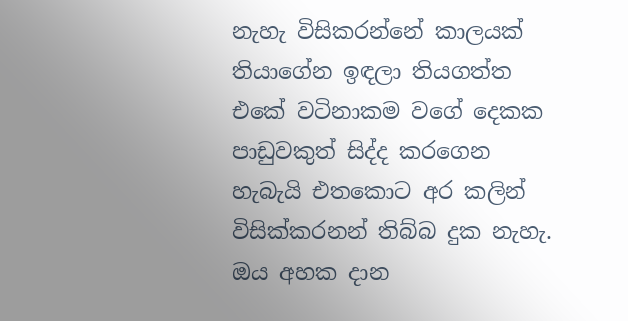නැහැ විසිකරන්නේ කාලයක් තියාගේන ඉඳලා තියගත්ත එකේ වටිනාකම වගේ දෙකක පාඩුවකුත් සිද්ද කරගෙන හැබැයි එතකොට අර කලින් විසික්කරනන් තිබ්බ දුක නැහැ.
ඔය අහක දාන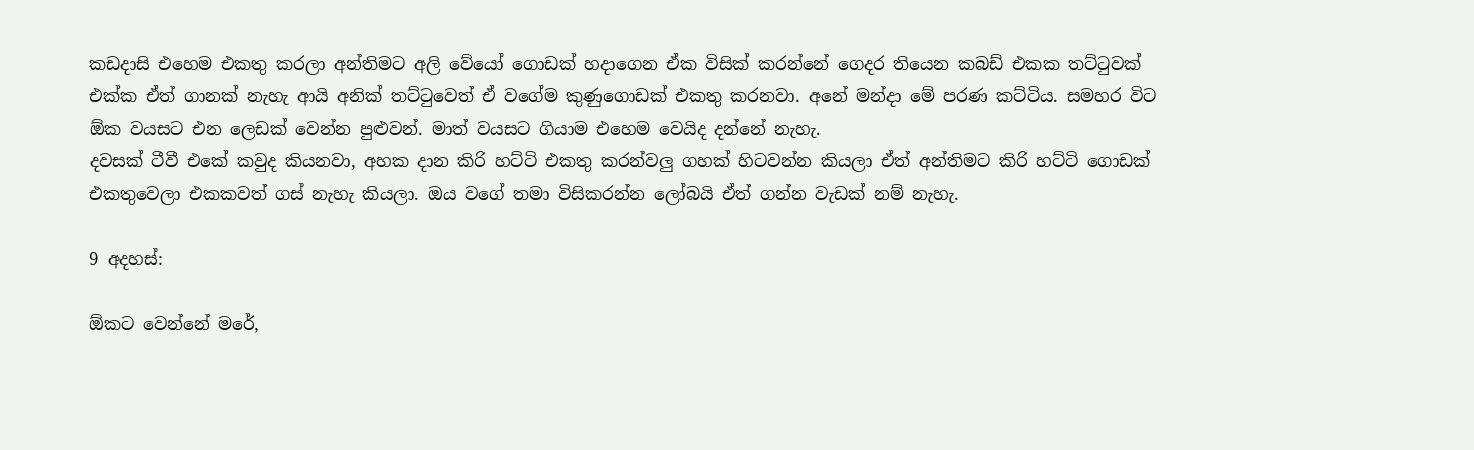කඩදාසි එහෙම එකතු කරලා අන්තිමට අලි වේයෝ ගොඩක් හදාගෙන ඒක විසික් කරන්නේ ගෙදර තියෙන කබඩ් එකක තට්ටුවක් එක්ක ඒත් ගානක් නැහැ ආයි අනික් තට්ටුවෙත් ඒ වගේම කුණුගොඩක් එකතු කරනවා. අනේ මන්දා මේ පරණ කට්ටිය. සමහර විට ඕක වයසට එන ලෙඩක් වෙන්න පුළුවන්. මාත් වයසට ගියාම එහෙම වෙයිද දන්නේ නැහැ.
දවසක් ටීවී එකේ කවුද කියනවා, අහක දාන කිරි හට්ටි එකතු කරන්වලු ගහක් හිටවන්න කියලා ඒත් අන්තිමට කිරි හට්ටි ගොඩක් එකතුවෙලා එකකවත් ගස් නැහැ කියලා. ඔය වගේ තමා විසිකරන්න ලෝබයි ඒත් ගන්න වැඩක් නම් නැහැ.

9 අදහස්:

ඕකට වෙන්නේ මරේ,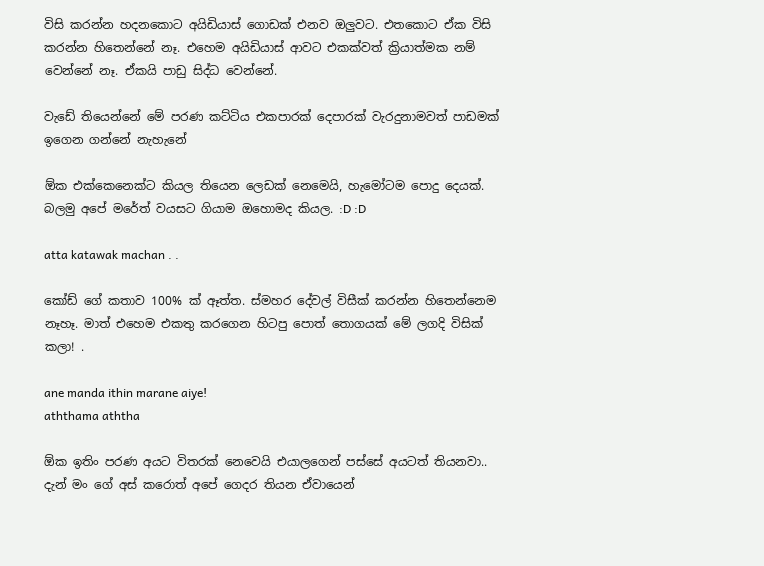විසි කරන්න හදනකොට අයිඩියාස් ගොඩක් එනව ඔලුවට. එතකොට ඒක විසි කරන්න හිතෙන්නේ නෑ. එහෙම අයිඩියාස් ආවට එකක්වත් ක්‍රියාත්මක නම් වෙන්නේ නෑ. ඒකයි පාඩු සිද්ධ වෙන්නේ.

වැඩේ තියෙන්නේ මේ පරණ කට්ටිය එකපාරක් දෙපාරක් වැරදුනාමවත් පාඩමක් ඉගෙන ගන්නේ නැහැනේ

ඕක එක්කෙනෙක්ට කියල තියෙන ලෙඩක් නෙමෙයි, හැමෝටම පොදු දෙයක්. බලමු අපේ මරේත් වයසට ගියාම ඔහොමද කියල. :D :D

atta katawak machan . .

කෝඩ් ගේ කතාව 100% ක් ඈත්ත. ස්මහර දේවල් විසීක් කරන්න හිතෙන්නෙම නෑහෑ. මාත් එහෙම එකතු කරගෙන හිටපු පොත් තොගයක් මේ ලගදි විසික් කලා! .

ane manda ithin marane aiye!
aththama aththa

ඕක ඉතිං පරණ අයට විතරක් නෙවෙයි එයාලගෙන් පස්සේ අයටත් තියනවා.. දැන් මං ගේ අස් කරොත් අපේ ගෙදර තියන ඒවායෙන්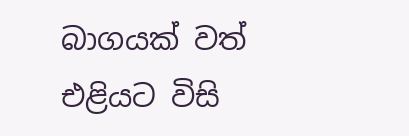බාගයක් වත් එළියට විසි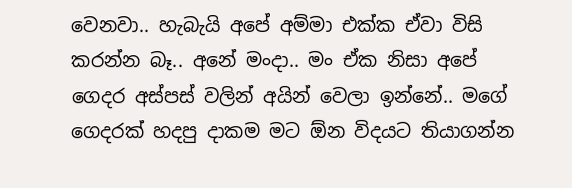වෙනවා.. හැබැයි අපේ අම්මා එක්ක ඒවා විසි කරන්න බෑ.. අනේ මංදා.. මං ඒක නිසා ‍අපේ ගෙදර අස්පස් වලින් අයින් වෙලා ඉන්නේ.. මගේ ගෙදරක් හදපු දාකම මට ඕන විදයට තියාගන්න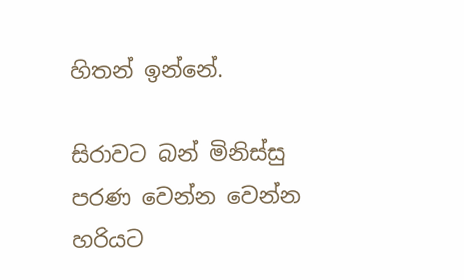හිතන් ඉන්නේ.

සිරාවට බන් මිනිස්සු පරණ වෙන්න වෙන්න හරියට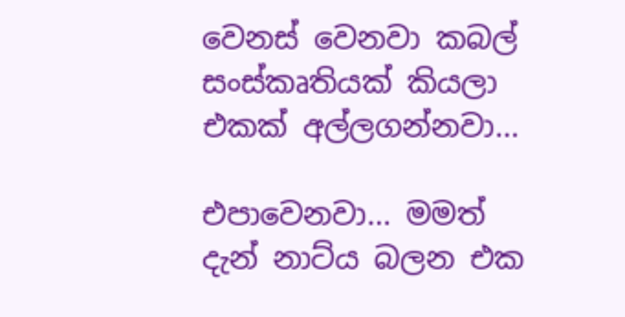වෙනස් වෙනවා කබල් සංස්කෘතියක් කියලා එකක් අල්ලගන්නවා...

එපාවෙනවා... මමත් දැන් නාට්ය බලන එක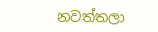නවත්තලා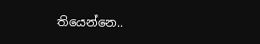තියෙන්නෙ..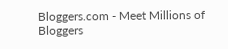Bloggers.com - Meet Millions of Bloggers